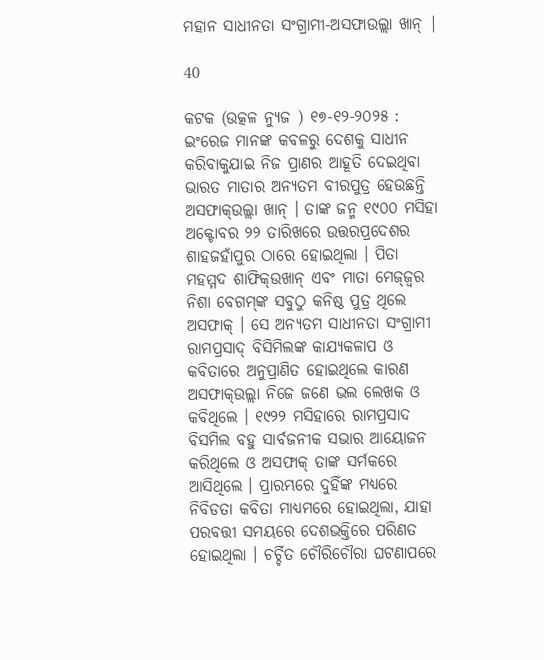ମହାନ ସାଧୀନତା ସଂଗ୍ରାମୀ-ଅସଫାଉଲ୍ଲା ଖାନ୍ |

40

କଟକ (ଉତ୍କଳ ନ୍ୟୁଜ ) ୧୭-୧୨-୨୦୨୫ : ଇଂରେଜ ମାନଙ୍କ କବଳରୁ ଦେଶକୁ ସାଧୀନ କରିବାକୁଯାଇ ନିଜ ପ୍ରାଣର ଆହୂତି ଦେଇଥିବା ଭାରତ ମାତାର ଅନ୍ୟତମ ବୀରପୁତ୍ର ହେଉଛନ୍ତି ଅସଫାକ୍‌ଉଲ୍ଲା ଖାନ୍ । ତାଙ୍କ ଜନ୍ମ ୧୯୦୦ ମସିହା ଅକ୍ଟୋବର ୨୨ ତାରିଖରେ ଉତ୍ତରପ୍ରଦେଶର ଶାହଜହାଁପୁର ଠାରେ ହୋଇଥିଲା । ପିତା ମହମ୍ମଦ ଶାଫିକ୍‌ଉଖାନ୍ ଏବଂ ମାତା ମେଜ୍‌ଜ୍ୱର ନିଶା ବେଗମ୍‌ଙ୍କ ସବୁଠୁ କନିଷ୍ଠ ପୁତ୍ର ଥିଲେ ଅସଫାକ୍ । ସେ ଅନ୍ୟତମ ସାଧୀନତା ସଂଗ୍ରାମୀ ରାମପ୍ରସାଦ୍ ବିସିମିଲଙ୍କ କାଯ୍ୟକଳାପ ଓ କବିତାରେ ଅନୁପ୍ରାଣିତ ହୋଇଥିଲେ କାରଣ ଅସଫାକ୍‌ଉଲ୍ଲା ନିଜେ ଜଣେ ଭଲ ଲେଖକ ଓ କବିଥିଲେ । ୧୯୨୨ ମସିହାରେ ରାମପ୍ରସାଦ ବିସମିଲ ବହୁ ସାର୍ବଜନୀକ ସଭାର ଆୟୋଜନ କରିଥିଲେ ଓ ଅସଫାକ୍ ତାଙ୍କ ସର୍ମକରେ ଆସିଥିଲେ । ପ୍ରାରମ୍ଭରେ ଦୁହିଁଙ୍କ ମଧ୍ୟରେ ନିବିଡତା କବିତା ମାଧ୍ୟମରେ ହୋଇଥିଲା, ଯାହା ପରବତ୍ତୀ ସମୟରେ ଦେଶଭକ୍ତିରେ ପରିଣତ ହୋଇଥିଲା । ଚର୍ଚ୍ଚିତ ଚୌରିଚୌରା ଘଟଣାପରେ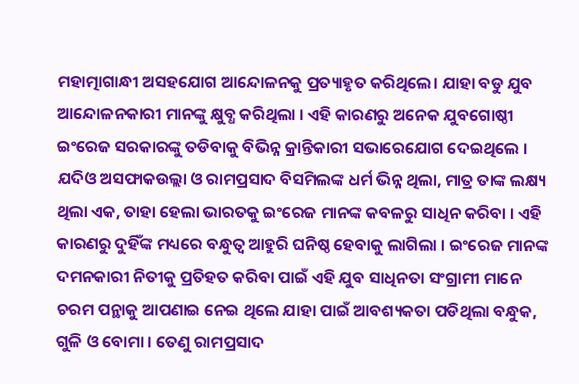ମହାତ୍ମାଗାନ୍ଧୀ ଅସହଯୋଗ ଆନ୍ଦୋଳନକୁ ପ୍ରତ୍ୟାହୃତ କରିଥିଲେ। ଯାହା ବଡୁ ଯୁବ ଆନ୍ଦୋଳନକାରୀ ମାନଙ୍କୁ କ୍ଷୁବ୍ଧ କରିଥିଲା । ଏହି କାରଣରୁ ଅନେକ ଯୁବଗୋଷ୍ଠୀ ଇଂରେଜ ସରକାରଙ୍କୁ ତଡିବାକୁ ବିଭିନ୍ନ କ୍ରାନ୍ତିକାରୀ ସଭାରେଯୋଗ ଦେଇଥିଲେ । ଯଦିଓ ଅସଫାକଉଲ୍ଲା ଓ ରାମପ୍ରସାଦ ବିସମିଲଙ୍କ ଧର୍ମ ଭିନ୍ନ ଥିଲା, ମାତ୍ର ତାଙ୍କ ଲକ୍ଷ୍ୟ ଥିଲା ଏକ, ତାହା ହେଲା ଭାରତକୁ ଇଂରେଜ ମାନଙ୍କ କବଳରୁ ସାଧିନ କରିବା । ଏହି କାରଣରୁ ଦୁହିଁଙ୍କ ମଧ୍ୟରେ ବନ୍ଧୁତ୍ଵ ଆହୁରି ଘନିଷ୍ଠ ହେବାକୁ ଲାଗିଲା । ଇଂରେଜ ମାନଙ୍କ ଦମନ‌କାରୀ ନିତୀକୁ ପ୍ରତିହତ କରିବା ପାଇଁ ଏହି ଯୁବ ସାଧିନତା ସଂଗ୍ରାମୀ ମାନେ ଚରମ ପନ୍ଥାକୁ ଆପଣାଇ ନେଇ ଥିଲେ ଯାହା ପାଇଁ ଆବଶ୍ୟକ‌ତା ପଡିଥିଲା ବନ୍ଧୁକ, ଗୁଳି ଓ ବୋମା । ତେଣୁ ରାମପ୍ରସାଦ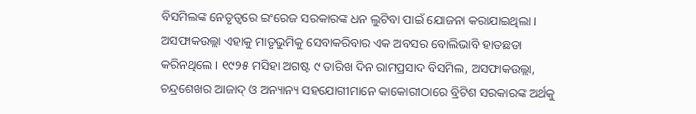ବିସମିଲଙ୍କ ନେତୃତ୍ବରେ ଇଂରେଜ ସରକାରଙ୍କ ଧନ ଲୁଟିବା ପାଇଁ ଯୋଜନା କରାଯାଇଥିଲା । ଅସଫାକଉଲ୍ଲା ଏହାକୁ ମାତୃଭୁମିକୁ ସେବାକରିବାର ଏକ ଅବସର ବୋଲିଭାବି ହାତଛଡା କରିନଥିଲେ । ୧୯୨୫ ମସିହା ଅଗଷ୍ଟ ୯ ତାରିଖ ଦିନ ରାମପ୍ରସାଦ ବିସମିଲ, ଅସଫାକଉଲ୍ଲା, ଚନ୍ଦ୍ରଶେଖର ଆଜାଦ୍ ଓ ଅନ୍ୟାନ୍ୟ ସହଯୋଗୀମାନେ କାକୋରୀଠାରେ ବ୍ରିଟିଶ ସରକାରଙ୍କ ଅର୍ଥକୁ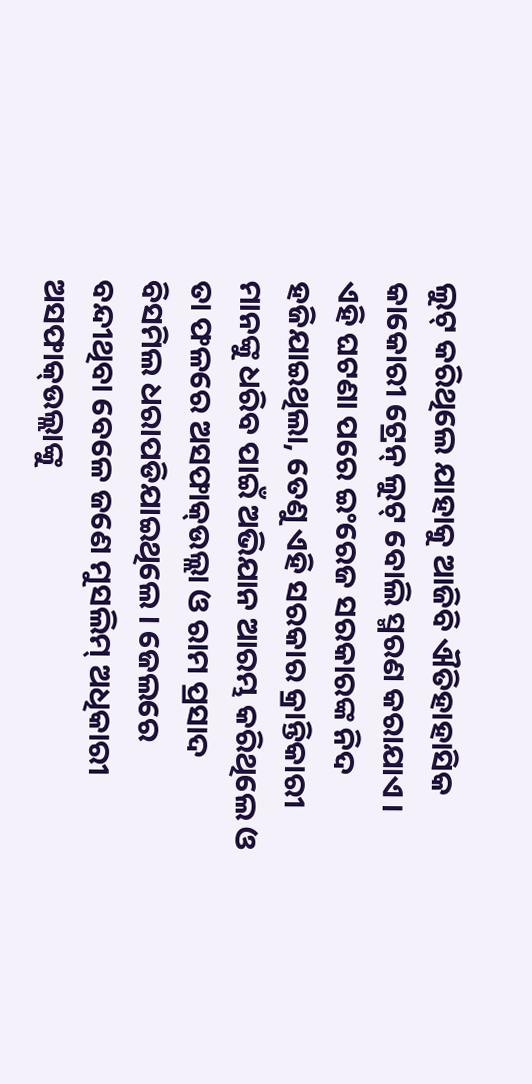ଲୁଟ୍ କରିଥିଲେ ଯାହାକୁ ଆଜିବି ଐତିହାହାସିକ କାକୋରୀ ଟ୍ରେନ୍ ଲୁଟ୍ ବୋଲି ସ୍ମରଣ କରାଯାଏ । ଏହି ଘଟଣା ପରେ ଇଂରେଜ ସରକାରଙ୍କ ନିଦ ହଜିଯାଇଥିଲା, ତେଣୁ ଏହି ସରକାର କ୍ରାନ୍ତିକାରୀ ମାନଙ୍କୁ ଧରିବ ପାଇଁ ଅଭିଯାନ ଆରମ୍ଭ କରିଥିଲେ ଓ ତା ଫଳରେ ଅସଫାକ୍‌ଉଲ୍ଲା ଓ ରାମ ପ୍ରସାଦ ବିସମିଲ ଧରାପଡିଯାଇଥିଲେ । ଜେଲରେ ବନ୍ଦୀଥିବା ବେଳେ ଜଣେ ମୁସଲିମ୍ ଅଧିକାରୀ ଅସଫାକ୍‌ଉଲ୍ଲାଙ୍କୁ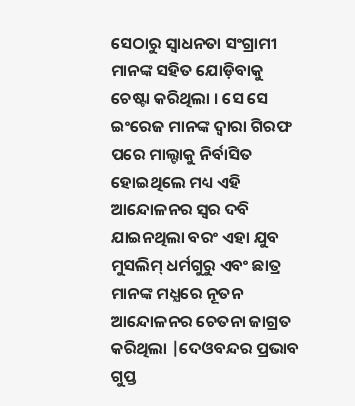ସେଠାରୁ ସ୍ଵାଧନତା ସଂଗ୍ରାମୀ ମାନଙ୍କ ସହିତ ଯୋଡ଼ିବାକୁ ଚେଷ୍ଟା କରିଥିଲା । ସେ ସେ ଇଂରେଜ ମାନଙ୍କ ଦ୍ବାରା ଗିରଫ ପରେ ମାଲ୍ଟାକୁ ନିର୍ବାସିତ ହୋଇଥିଲେ ମଧ୍ୟ ଏହି ଆନ୍ଦୋଳନର ସ୍ବର ଦବି ଯାଇନଥିଲା ବରଂ ଏହା ଯୁବ ମୁସଲିମ୍ ଧର୍ମଗୁରୁ ଏବଂ ଛାତ୍ର ମାନଙ୍କ ମଧ୍ଯରେ ନୂତନ ଆନ୍ଦୋଳନର ଚେତନା ଜାଗ୍ରତ କରିଥିଲା |ଦେଓବନ୍ଦର ପ୍ରଭାବ ଗୁପ୍ତ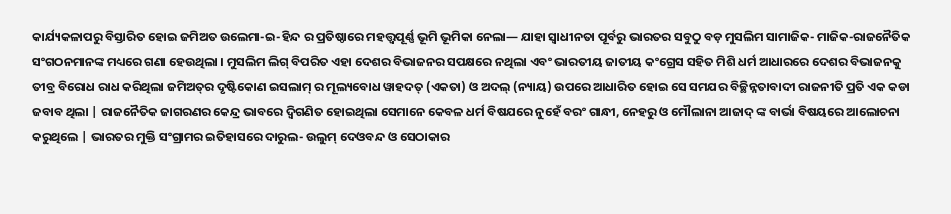କାର୍ଯ୍ୟକଳାପରୁ ବିସ୍ତାରିତ ହୋଇ ଜମିଅତ ଉଲେମା-ଇ-ହିନ୍ଦ ର ପ୍ରତିଷ୍ଠାରେ ମହତ୍ତ୍ବପୂର୍ଣ୍ଣ ଭୂମି ଭୂମିକା ନେଲା— ଯାହା ସ୍ବାଧୀନତା ପୂର୍ବରୁ ଭାରତର ସବୁଠୁ ବଡ଼ ମୁସଲିମ ସାମାଜିକ- ମାଜିକ-ରାଜନୈତିକ ସଂଗଠନମାନଙ୍କ ମଧ୍ୟରେ ଗଣା ହେଉଥିଲା । ମୁସଲିମ ଲିଗ୍ ବିପରିତ ଏହା ଦେଶର ବିଭାଜନର ସପକ୍ଷରେ ନଥିଲା ଏବଂ ଭାରତୀୟ ଜାତୀୟ କଂଗ୍ରେସ ସହିତ ମିଶି ଧର୍ମ ଆଧାରରେ ଦେଶର ବିଭାଜନକୁ ତୀବ୍ର ବିରୋଧ ରାଧ କରିଥିଲା ଜମିଅତ୍‌ର ଦୃଷ୍ଟିକୋଣ ଇସଲାମ୍ ର ମୂଲ୍ୟବୋଧ ୱାହଦତ୍ (ଏକତା) ଓ ଅଦଲ୍ (ନ୍ୟାୟ) ଉପରେ ଆଧାରିତ ହୋଇ ସେ ସମଯର ବିଚ୍ଛିନ୍ନତାବାଦୀ ରାଜନୀତି ପ୍ରତି ଏକ କଡା ଜବାବ ଥିଲା | ରାଜନୈତିକ ଜାଗରଣର କେନ୍ଦ୍ର ଭାବରେ ଦ୍ବିଗଣିତ ହୋଇଥିଲା ସେମାନେ କେବଳ ଧର୍ମ ବିଷଯରେ ନୁହେଁ ବରଂ ଗାନ୍ଧୀ, ନେହରୁ ଓ ମୌଲାନା ଆଜାଦ୍ ଙ୍କ ବାର୍ଭା ବିଷୟରେ ଆଲୋଚନା କରୁଥିଲେ | ଭାରତର ମୁକ୍ତି ସଂଗ୍ରାମର ଇତିହାସରେ ଦାରୁଲ- ଉଲୁମ୍ ଦେଓବନ୍ଦ ଓ ସେଠାକାର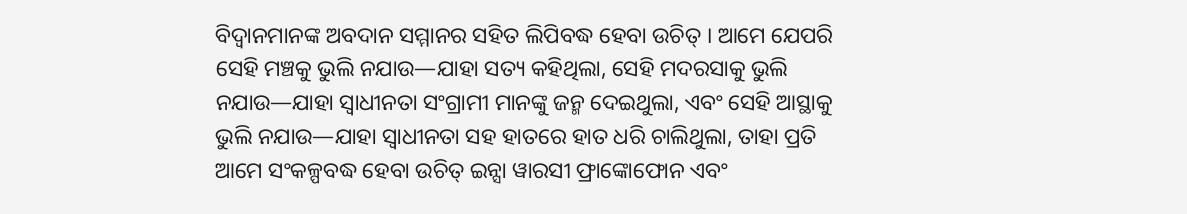ବିଦ୍ଵାନମାନଙ୍କ ଅବଦାନ ସମ୍ମାନର ସହିତ ଲିପିବଦ୍ଧ ହେବା ଉଚିତ୍ । ଆମେ ଯେପରି ସେହି ମଞ୍ଚକୁ ଭୁଲି ନଯାଉ—ଯାହା ସତ୍ୟ କହିଥିଲା, ସେହି ମଦରସାକୁ ଭୁଲି ନଯାଉ—ଯାହା ସ୍ଵାଧୀନତା ସଂଗ୍ରାମୀ ମାନଙ୍କୁ ଜନ୍ମ ଦେଇଥୁଲା, ଏବଂ ସେହି ଆସ୍ଥାକୁ ଭୁଲି ନଯାଉ—ଯାହା ସ୍ଵାଧୀନତା ସହ ହାତରେ ହାତ ଧରି ଚାଲିଥୁଲା, ତାହା ପ୍ରତି ଆମେ ସଂକଳ୍ପବଦ୍ଧ ହେବା ଉଚିତ୍ ଇନ୍ସା ୱାରସୀ ଫ୍ରାଙ୍କୋଫୋନ ଏବଂ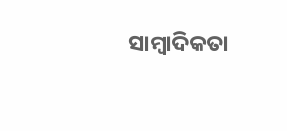ସାମ୍ବାଦିକତା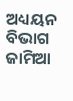ଅଧ୍ୟୟନ ବିଭାଗ ଜାମିଆ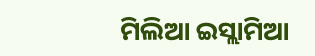ମିଲିଆ ଇସ୍ଲାମିଆ